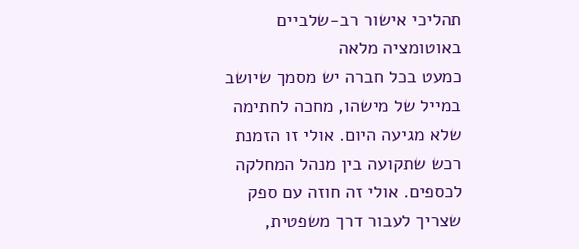תהליכי אישור רב-שלביים באוטומציה מלאה
כמעט בכל חברה יש מסמך שיושב במייל של מישהו, מחכה לחתימה שלא מגיעה היום. אולי זו הזמנת רכש שתקועה בין מנהל המחלקה לכספים. אולי זה חוזה עם ספק שצריך לעבור דרך משפטית,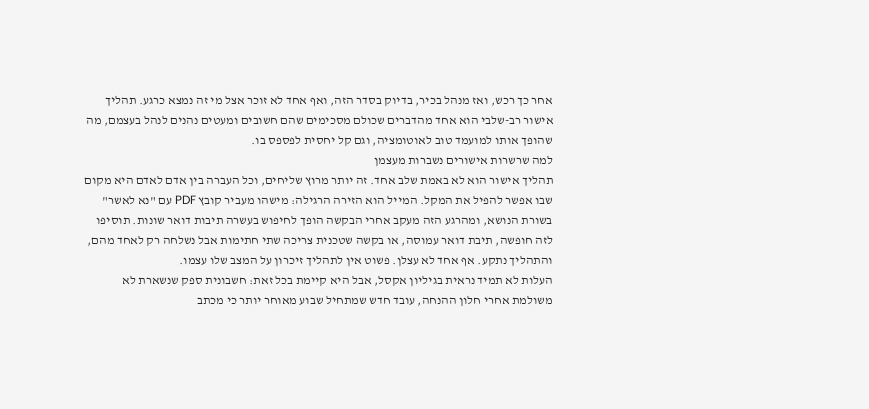אחר כך רכש, ואז מנהל בכיר, בדיוק בסדר הזה, ואף אחד לא זוכר אצל מי זה נמצא כרגע. תהליך אישור רב-שלבי הוא אחד מהדברים שכולם מסכימים שהם חשובים ומעטים נהנים לנהל בעצמם, מה שהופך אותו למועמד טוב לאוטומציה, וגם קל יחסית לפספס בו.
למה שרשרות אישורים נשברות מעצמן
תהליך אישור הוא לא באמת שלב אחד. זה יותר מרוץ שליחים, וכל העברה בין אדם לאדם היא מקום שבו אפשר להפיל את המקל. המייל הוא הזירה הרגילה: מישהו מעביר קובץ PDF עם "נא לאשר" בשורת הנושא, ומהרגע הזה מעקב אחרי הבקשה הופך לחיפוש בעשרה תיבות דואר שונות. תוסיפו לזה חופשה, תיבת דואר עמוסה, או בקשה שטכנית צריכה שתי חתימות אבל נשלחה רק לאחד מהם, והתהליך נתקע. אף אחד לא עצלן. פשוט אין לתהליך זיכרון על המצב שלו עצמו.
העלות לא תמיד נראית בגיליון אקסל, אבל היא קיימת בכל זאת: חשבונית ספק שנשארת לא משולמת אחרי חלון ההנחה, עובד חדש שמתחיל שבוע מאוחר יותר כי מכתב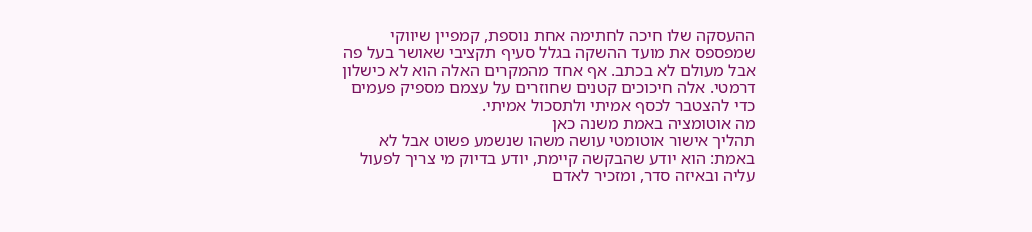ההעסקה שלו חיכה לחתימה אחת נוספת, קמפיין שיווקי שמפספס את מועד ההשקה בגלל סעיף תקציבי שאושר בעל פה אבל מעולם לא בכתב. אף אחד מהמקרים האלה הוא לא כישלון דרמטי. אלה חיכוכים קטנים שחוזרים על עצמם מספיק פעמים כדי להצטבר לכסף אמיתי ולתסכול אמיתי.
מה אוטומציה באמת משנה כאן
תהליך אישור אוטומטי עושה משהו שנשמע פשוט אבל לא באמת: הוא יודע שהבקשה קיימת, יודע בדיוק מי צריך לפעול עליה ובאיזה סדר, ומזכיר לאדם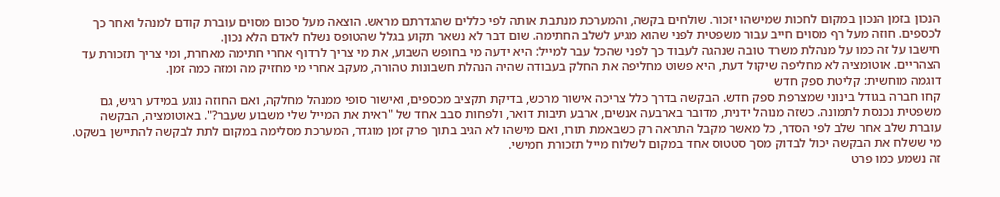הנכון בזמן הנכון במקום לחכות שמישהו יזכור. שולחים בקשה, והמערכת מנתבת אותה לפי כללים שהגדרתם מראש. הוצאה מעל סכום מסוים עוברת קודם למנהל ואחר כך לכספים. חוזה מעל רף מסוים חייב עבור משפטית לפני שהוא מגיע לשלב החתימה. שום דבר לא נשאר תקוע בגלל שהטופס נשלח לאדם הלא נכון.
חישבו על זה כמו על מנהלת משרד טובה שנהגה לעבוד כך לפני שהכל עבר למייל: היא ידעה מי בחופש השבוע, את מי צריך לרדוף אחרי חתימה מאחרת, ומי צריך תזכורת עד הצהריים. אוטומציה לא מחליפה שיקול דעת, היא פשוט מחליפה את החלק בעבודה שהיה הנהלת חשבונות טהורה, מעקב אחרי מי מחזיק מה ומזה כמה זמן.
דוגמה מוחשית: קליטת ספק חדש
קחו חברה בגודל בינוני שמצרפת ספק חדש. הבקשה בדרך כלל צריכה אישור מרכש, בדיקת תקציב מכספים, ואישור סופי ממנהל מחלקה, ואם החוזה נוגע במידע רגיש, גם משפטית נכנסת לתמונה. כשזה מנוהל ידנית, מדובר בארבעה אנשים, ארבע תיבות דואר, ולפחות סבב אחד של "ראית את המייל שלי משבוע שעבר?". באוטומציה, הבקשה עוברת שלב אחר שלב לפי הסדר, כל מאשר מקבל התראה רק כשבאמת תורו, ואם מישהו לא הגיב בתוך פרק זמן מוגדר, המערכת מסלימה במקום לתת לבקשה להתיישן בשקט. מי ששלח את הבקשה יכול לבדוק מסך סטטוס אחד במקום לשלוח מייל תזכורת חמישי.
זה נשמע כמו פרט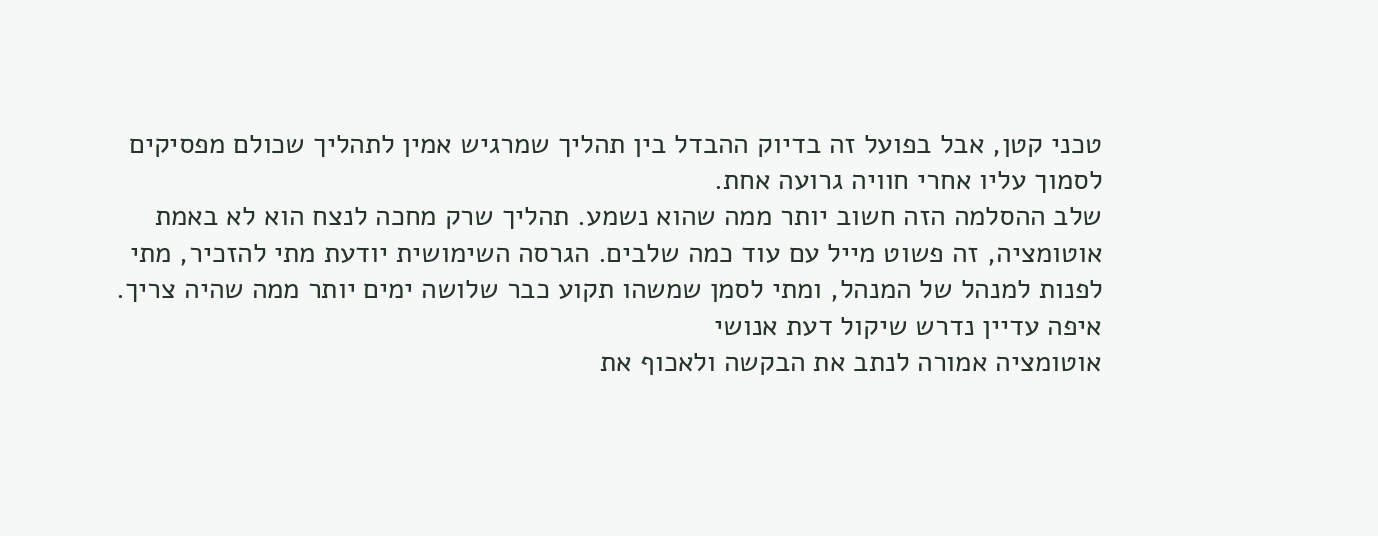טכני קטן, אבל בפועל זה בדיוק ההבדל בין תהליך שמרגיש אמין לתהליך שכולם מפסיקים לסמוך עליו אחרי חוויה גרועה אחת.
שלב ההסלמה הזה חשוב יותר ממה שהוא נשמע. תהליך שרק מחכה לנצח הוא לא באמת אוטומציה, זה פשוט מייל עם עוד כמה שלבים. הגרסה השימושית יודעת מתי להזכיר, מתי לפנות למנהל של המנהל, ומתי לסמן שמשהו תקוע כבר שלושה ימים יותר ממה שהיה צריך.
איפה עדיין נדרש שיקול דעת אנושי
אוטומציה אמורה לנתב את הבקשה ולאכוף את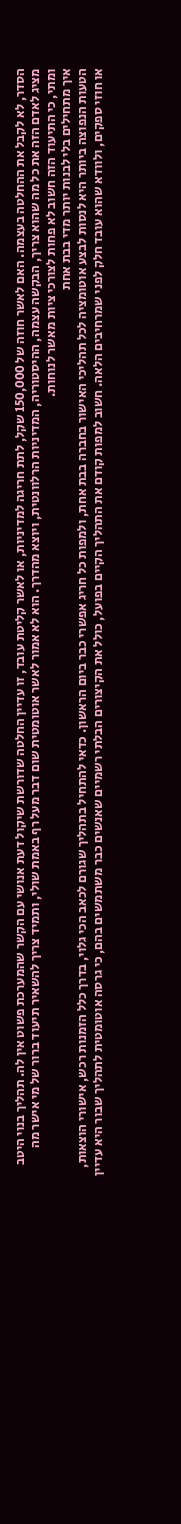הסדר, לא לקבל את ההחלטה בעצמה. האם לאשר חוזה של 150,000 שקל, לתת חריגה למדיניות, או לאשר קליטת עובד, זו עדיין החלטה שדורשת שיקול דעת אנושי עם הקשר שהמערכת פשוט אין לה. תהליך בנוי היטב מציג לאדם הזה את כל מה שהוא צריך, הבקשה עצמה, ההיסטוריה, המדיניות הרלוונטית, ויוצא מהדרך. הוא לא אמור לאשר אוטומטית שום דבר מעל רף באמת שולי, ותמיד צריך להשאיר תיעוד ברור של מי אישר מה ומתי, כי התיעוד הזה חשוב לא פחות לצורכי ציות מאשר לנוחות.
איך מתחילים בלי לבנות יותר מדי בבת אחת
הטעות הנפוצה ביותר היא לנסות לבצע אוטומציה לכל תהליכי האישור בחברה בבת אחת, ולמפות כל חריג אפשרי כבר ביום הראשון. כדאי להתחיל בתהליך שגורם לכאב הכי גלוי, בדרך כלל הזמנות רכש, אישורי הוצאות, או חוזי ספקים, ולוודא שהוא עובד חלק לפני שמרחיבים הלאה. חשוב למפות קודם את התהליך הקיים בפועל, כולל את הקיצורים הבלתי רשמיים שאנשים כבר משתמשים בהם, כי גרסה אוטומטית לתהליך שבור היא עדיין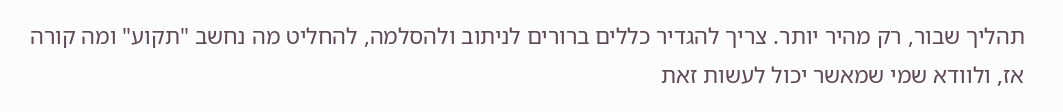תהליך שבור, רק מהיר יותר. צריך להגדיר כללים ברורים לניתוב ולהסלמה, להחליט מה נחשב "תקוע" ומה קורה אז, ולוודא שמי שמאשר יכול לעשות זאת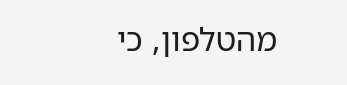מהטלפון, כי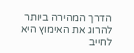הדרך המהירה ביותר להרוג את האימוץ היא לחייב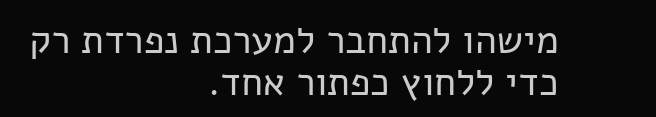מישהו להתחבר למערכת נפרדת רק כדי ללחוץ כפתור אחד.